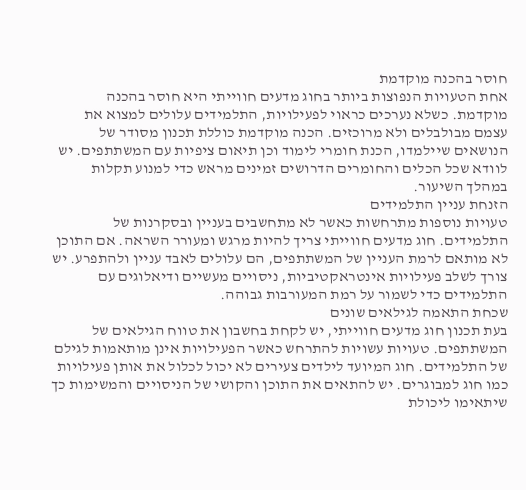חוסר בהכנה מוקדמת
אחת הטעויות הנפוצות ביותר בחוג מדעים חווייתי היא חוסר בהכנה מוקדמת. כשלא נערכים כראוי לפעילויות, התלמידים עלולים למצוא את עצמם מבולבלים ולא מרוכזים. הכנה מוקדמת כוללת תכנון מסודר של הנושאים שיילמדו, הכנת חומרי לימוד וכן תיאום ציפיות עם המשתתפים. יש לוודא שכל הכלים והחומרים הדרושים זמינים מראש כדי למנוע תקלות במהלך השיעור.
הזנחת עניין התלמידים
טעויות נוספות מתרחשות כאשר לא מתחשבים בעניין ובסקרנות של התלמידים. חוג מדעים חווייתי צריך להיות מרגש ומעורר השראה. אם התוכן לא מותאם לרמת העניין של המשתתפים, הם עלולים לאבד עניין ולהתפרע. יש צורך לשלב פעילויות אינטראקטיביות, ניסויים מעשיים ודיאלוגים עם התלמידים כדי לשמור על רמת המעורבות גבוהה.
שכחת התאמה לגילאים שונים
בעת תכנון חוג מדעים חווייתי, יש לקחת בחשבון את טווח הגילאים של המשתתפים. טעויות עשויות להתרחש כאשר הפעילויות אינן מותאמות לגילם של התלמידים. חוג המיועד לילדים צעירים לא יכול לכלול את אותן פעילויות כמו חוג למבוגרים. יש להתאים את התוכן והקושי של הניסויים והמשימות כך שיתאימו ליכולת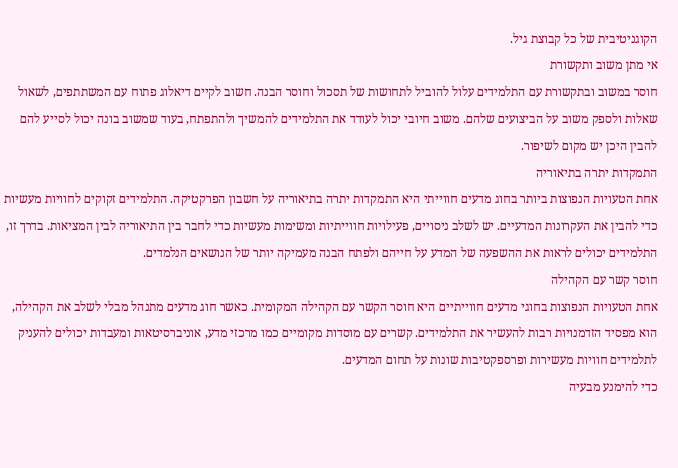הקוגניטיבית של כל קבוצת גיל.
אי מתן משוב ותקשורת
חוסר במשוב ובתקשורת עם התלמידים עלול להוביל לתחושות של תסכול וחוסר הבנה. חשוב לקיים דיאלוג פתוח עם המשתתפים, לשאול שאלות ולספק משוב על הביצועים שלהם. משוב חיובי יכול לעודד את התלמידים להמשיך ולהתפתח, בעוד שמשוב בונה יכול לסייע להם להבין היכן יש מקום לשיפור.
התמקדות יתרה בתיאוריה
אחת הטעויות הנפוצות ביותר בחוג מדעים חווייתי היא התמקדות יתרה בתיאוריה על חשבון הפרקטיקה. התלמידים זקוקים לחוויות מעשיות כדי להבין את העקרונות המדעיים. יש לשלב ניסויים, פעילויות חווייתיות ומשימות מעשיות כדי לחבר בין התיאוריה לבין המציאות. בדרך זו, התלמידים יכולים לראות את ההשפעה של המדע על חייהם ולפתח הבנה מעמיקה יותר של הנושאים הנלמדים.
חוסר קשר עם הקהילה
אחת הטעויות הנפוצות בחוגי מדעים חווייתיים היא חוסר הקשר עם הקהילה המקומית. כאשר חוג מדעים מתנהל מבלי לשלב את הקהילה, הוא מפסיד הזדמנויות רבות להעשיר את התלמידים. קשרים עם מוסדות מקומיים כמו מרכזי מדע, אוניברסיטאות ומעבדות יכולים להעניק לתלמידים חוויות מעשירות ופרספקטיבות שונות על תחום המדעים.
כדי להימנע מבעיה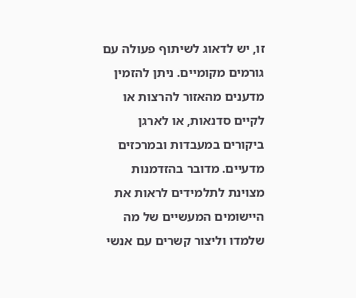זו, יש לדאוג לשיתוף פעולה עם גורמים מקומיים. ניתן להזמין מדענים מהאזור להרצות או לקיים סדנאות, או לארגן ביקורים במעבדות ובמרכזים מדעיים. מדובר בהזדמנות מצוינת לתלמידים לראות את היישומים המעשיים של מה שלמדו וליצור קשרים עם אנשי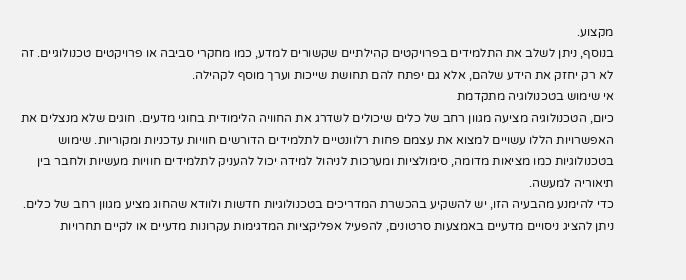מקצוע.
בנוסף, ניתן לשלב את התלמידים בפרויקטים קהילתיים שקשורים למדע, כמו מחקרי סביבה או פרויקטים טכנולוגיים. זה לא רק יחזק את הידע שלהם, אלא גם יפתח להם תחושת שייכות וערך מוסף לקהילה.
אי שימוש בטכנולוגיה מתקדמת
כיום, הטכנולוגיה מציעה מגוון רחב של כלים שיכולים לשדרג את החוויה הלימודית בחוגי מדעים. חוגים שלא מנצלים את האפשרויות הללו עשויים למצוא את עצמם פחות רלוונטיים לתלמידים הדורשים חוויות עדכניות ומקוריות. שימוש בטכנולוגיות כמו מציאות מדומה, סימולציות ומערכות לניהול למידה יכול להעניק לתלמידים חוויות מעשיות ולחבר בין תיאוריה למעשה.
כדי להימנע מהבעיה הזו, יש להשקיע בהכשרת המדריכים בטכנולוגיות חדשות ולוודא שהחוג מציע מגוון רחב של כלים. ניתן להציג ניסויים מדעיים באמצעות סרטונים, להפעיל אפליקציות המדגימות עקרונות מדעיים או לקיים תחרויות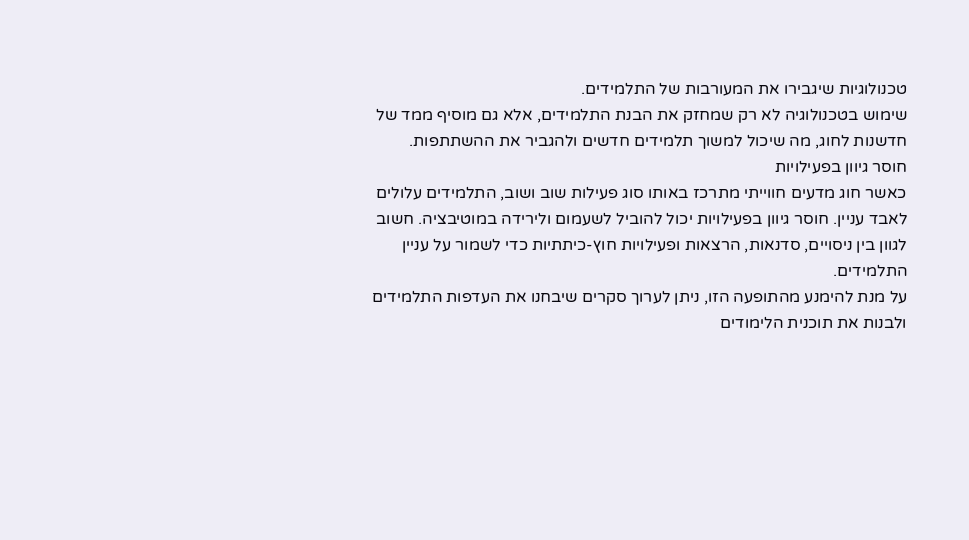טכנולוגיות שיגבירו את המעורבות של התלמידים.
שימוש בטכנולוגיה לא רק שמחזק את הבנת התלמידים, אלא גם מוסיף ממד של חדשנות לחוג, מה שיכול למשוך תלמידים חדשים ולהגביר את ההשתתפות.
חוסר גיוון בפעילויות
כאשר חוג מדעים חווייתי מתרכז באותו סוג פעילות שוב ושוב, התלמידים עלולים לאבד עניין. חוסר גיוון בפעילויות יכול להוביל לשעמום ולירידה במוטיבציה. חשוב לגוון בין ניסויים, סדנאות, הרצאות ופעילויות חוץ-כיתתיות כדי לשמור על עניין התלמידים.
על מנת להימנע מהתופעה הזו, ניתן לערוך סקרים שיבחנו את העדפות התלמידים ולבנות את תוכנית הלימודים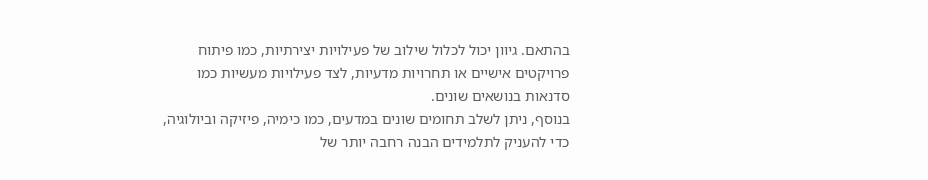בהתאם. גיוון יכול לכלול שילוב של פעילויות יצירתיות, כמו פיתוח פרויקטים אישיים או תחרויות מדעיות, לצד פעילויות מעשיות כמו סדנאות בנושאים שונים.
בנוסף, ניתן לשלב תחומים שונים במדעים, כמו כימיה, פיזיקה וביולוגיה, כדי להעניק לתלמידים הבנה רחבה יותר של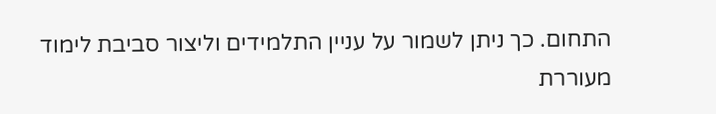התחום. כך ניתן לשמור על עניין התלמידים וליצור סביבת לימוד מעוררת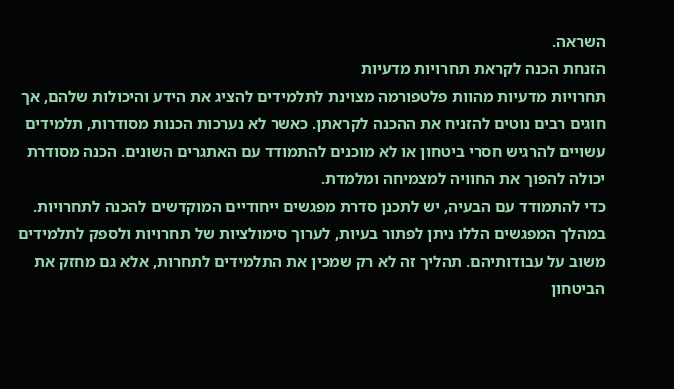השראה.
הזנחת הכנה לקראת תחרויות מדעיות
תחרויות מדעיות מהוות פלטפורמה מצוינת לתלמידים להציג את הידע והיכולות שלהם, אך חוגים רבים נוטים להזניח את ההכנה לקראתן. כאשר לא נערכות הכנות מסודרות, תלמידים עשויים להרגיש חסרי ביטחון או לא מוכנים להתמודד עם האתגרים השונים. הכנה מסודרת יכולה להפוך את החוויה למצמיחה ומלמדת.
כדי להתמודד עם הבעיה, יש לתכנן סדרת מפגשים ייחודיים המוקדשים להכנה לתחרויות. במהלך המפגשים הללו ניתן לפתור בעיות, לערוך סימולציות של תחרויות ולספק לתלמידים משוב על עבודותיהם. תהליך זה לא רק שמכין את התלמידים לתחרות, אלא גם מחזק את הביטחון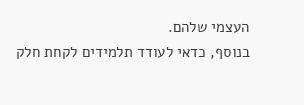העצמי שלהם.
בנוסף, כדאי לעודד תלמידים לקחת חלק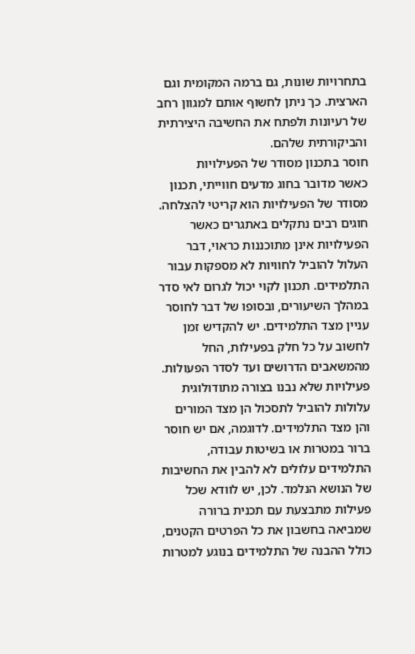בתחרויות שונות, גם ברמה המקומית וגם הארצית. כך ניתן לחשוף אותם למגוון רחב של רעיונות ולפתח את החשיבה היצירתית והביקורתית שלהם.
חוסר בתכנון מסודר של הפעילויות
כאשר מדובר בחוג מדעים חווייתי, תכנון מסודר של הפעילויות הוא קריטי להצלחה. חוגים רבים נתקלים באתגרים כאשר הפעילויות אינן מתוכננות כראוי, דבר העלול להוביל לחוויות לא מספקות עבור התלמידים. תכנון לקוי יכול לגרום לאי סדר במהלך השיעורים, ובסופו של דבר לחוסר עניין מצד התלמידים. יש להקדיש זמן לחשוב על כל חלק בפעילות, החל מהמשאבים הדרושים ועד לסדר הפעולות.
פעילויות שלא נבנו בצורה מתודולוגית עלולות להוביל לתסכול הן מצד המורים והן מצד התלמידים. לדוגמה, אם יש חוסר ברור במטרות או בשיטות עבודה, התלמידים עלולים לא להבין את החשיבות של הנושא הנלמד. לכן, יש לוודא שכל פעילות מתבצעת עם תכנית ברורה שמביאה בחשבון את כל הפרטים הקטנים, כולל ההבנה של התלמידים בנוגע למטרות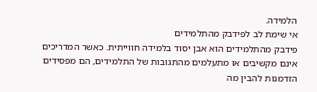הלמידה.
אי שימת לב לפידבק מהתלמידים
פידבק מהתלמידים הוא אבן יסוד בלמידה חווייתית. כאשר המדריכים אינם מקשיבים או מתעלמים מהתגובות של התלמידים, הם מפסידים הזדמנות להבין מה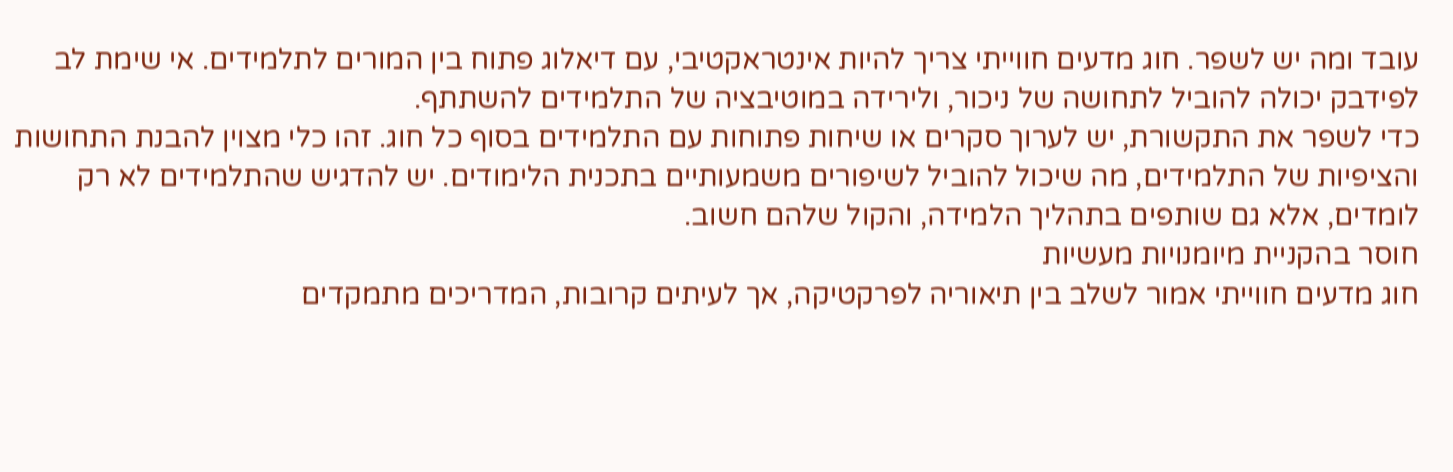עובד ומה יש לשפר. חוג מדעים חווייתי צריך להיות אינטראקטיבי, עם דיאלוג פתוח בין המורים לתלמידים. אי שימת לב לפידבק יכולה להוביל לתחושה של ניכור, ולירידה במוטיבציה של התלמידים להשתתף.
כדי לשפר את התקשורת, יש לערוך סקרים או שיחות פתוחות עם התלמידים בסוף כל חוג. זהו כלי מצוין להבנת התחושות והציפיות של התלמידים, מה שיכול להוביל לשיפורים משמעותיים בתכנית הלימודים. יש להדגיש שהתלמידים לא רק לומדים, אלא גם שותפים בתהליך הלמידה, והקול שלהם חשוב.
חוסר בהקניית מיומנויות מעשיות
חוג מדעים חווייתי אמור לשלב בין תיאוריה לפרקטיקה, אך לעיתים קרובות, המדריכים מתמקדים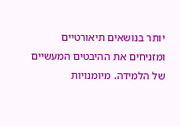יותר בנושאים תיאורטיים ומזניחים את ההיבטים המעשיים של הלמידה. מיומנויות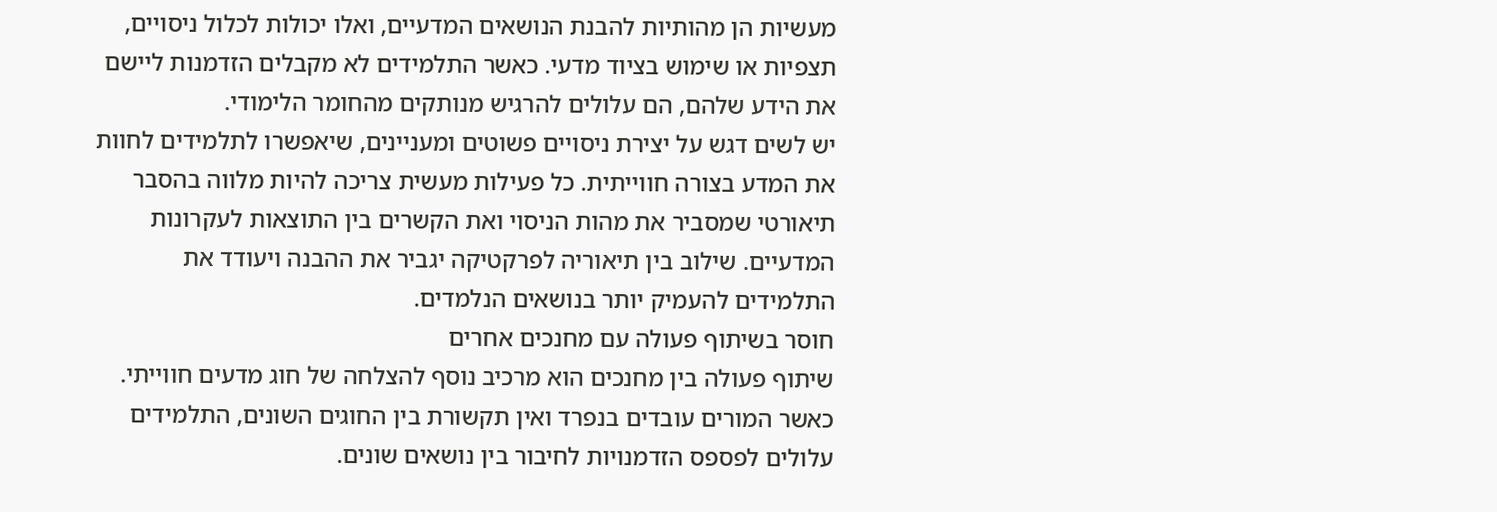מעשיות הן מהותיות להבנת הנושאים המדעיים, ואלו יכולות לכלול ניסויים, תצפיות או שימוש בציוד מדעי. כאשר התלמידים לא מקבלים הזדמנות ליישם את הידע שלהם, הם עלולים להרגיש מנותקים מהחומר הלימודי.
יש לשים דגש על יצירת ניסויים פשוטים ומעניינים, שיאפשרו לתלמידים לחוות את המדע בצורה חווייתית. כל פעילות מעשית צריכה להיות מלווה בהסבר תיאורטי שמסביר את מהות הניסוי ואת הקשרים בין התוצאות לעקרונות המדעיים. שילוב בין תיאוריה לפרקטיקה יגביר את ההבנה ויעודד את התלמידים להעמיק יותר בנושאים הנלמדים.
חוסר בשיתוף פעולה עם מחנכים אחרים
שיתוף פעולה בין מחנכים הוא מרכיב נוסף להצלחה של חוג מדעים חווייתי. כאשר המורים עובדים בנפרד ואין תקשורת בין החוגים השונים, התלמידים עלולים לפספס הזדמנויות לחיבור בין נושאים שונים.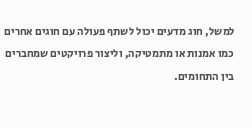למשל, חוג מדעים יכול לשתף פעולה עם חוגים אחרים כמו אמנות או מתמטיקה, וליצור פרויקטים שמחברים בין התחומים.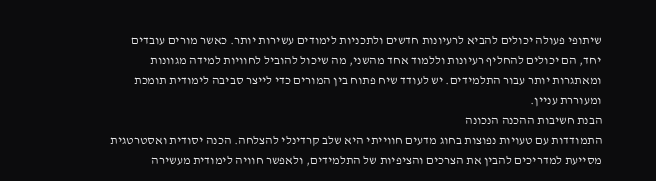שיתופי פעולה יכולים להביא לרעיונות חדשים ולתכניות לימודים עשירות יותר. כאשר מורים עובדים יחד, הם יכולים להחליף רעיונות וללמוד אחד מהשני, מה שיכול להוביל לחוויות למידה מגוונות ומאתגרות יותר עבור התלמידים. יש לעודד שיח פתוח בין המורים כדי לייצר סביבה לימודית תומכת ומעוררת עניין.
הבנת חשיבות ההכנה הנכונה
התמודדות עם טעויות נפוצות בחוג מדעים חווייתי היא שלב קרדינלי להצלחה. הכנה יסודית ואסטרטגית מסייעת למדריכים להבין את הצרכים והציפיות של התלמידים, ולאפשר חוויה לימודית מעשירה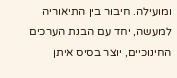ומועילה. חיבור בין התיאוריה למעשה, יחד עם הבנת הערכים החינוכיים, יוצר בסיס איתן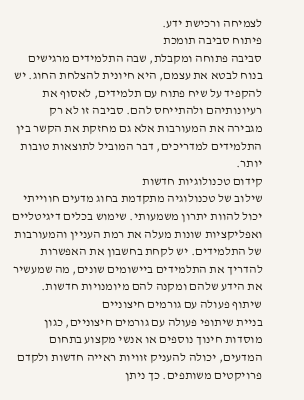לצמיחה ורכישת ידע.
פיתוח סביבה תומכת
סביבה פתוחה ומקבלת, שבה התלמידים מרגישים בנוח לבטא את עצמם, היא חיונית להצלחת החוג. יש להקפיד על שיח פתוח עם תלמידים, לאסוף את רעיונותיהם ולהתייחס להם. סביבה זו לא רק מגבירה את המעורבות אלא גם מחזקת את הקשר בין התלמידים למדריכים, דבר המוביל לתוצאות טובות יותר.
קידום טכנולוגיות חדשות
שילוב של טכנולוגיה מתקדמת בחוג מדעים חווייתי יכול להוות יתרון משמעותי. שימוש בכלים דיגיטליים ואפליקציות שונות מעלה את רמת העניין והמעורבות של התלמידים. יש לקחת בחשבון את האפשרות להדריך את התלמידים ביישומים שונים, מה שמעשיר את הידע שלהם ומקנה להם מיומנויות חדשות.
שיתוף פעולה עם גורמים חיצוניים
בניית שיתופי פעולה עם גורמים חיצוניים, כגון מוסדות חינוך נוספים או אנשי מקצוע בתחום המדעים, יכולה להעניק זוויות ראייה חדשות ולקדם פרויקטים משותפים. כך ניתן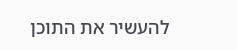להעשיר את התוכן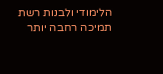הלימודי ולבנות רשת תמיכה רחבה יותר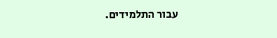עבור התלמידים.